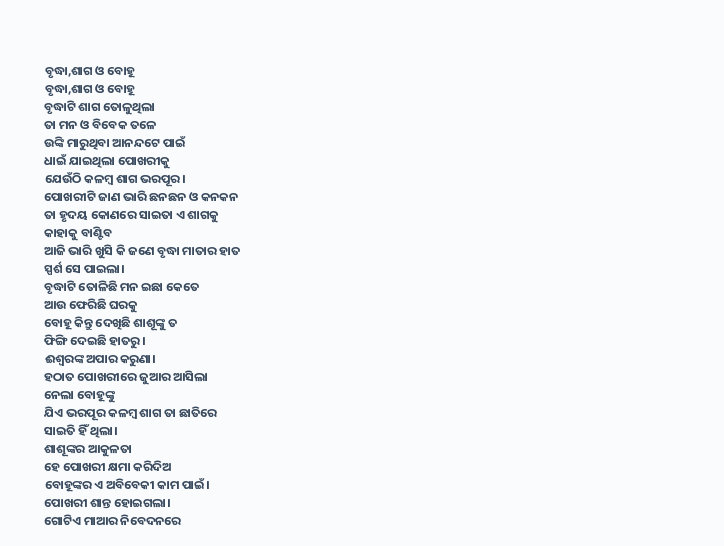ବୃଦ୍ଧା,ଶାଗ ଓ ବୋହୂ
ବୃଦ୍ଧା,ଶାଗ ଓ ବୋହୂ
ବୃଦ୍ଧାଟି ଶାଗ ତୋଳୁଥିଲା
ତା ମନ ଓ ବିବେକ ତଳେ
ଉଙ୍କି ମାରୁଥିବା ଆନନ୍ଦଟେ ପାଇଁ
ଧାଇଁ ଯାଇଥିଲା ପୋଖରୀକୁ
ଯେଉଁଠି କଳମ୍ବ ଶାଗ ଭରପୂର।
ପୋଖରୀଟି ଜାଣ ଭାରି ଛନଛନ ଓ କନକନ
ତା ହୃଦୟ କୋଣରେ ସାଇତା ଏ ଶାଗକୁ
କାହାକୁ ବାଣ୍ଟିବ
ଆଜି ଭାରି ଖୁସି କି ଜଣେ ବୃଦ୍ଧା ମାତାର ହାତ
ସ୍ପର୍ଶ ସେ ପାଇଲା।
ବୃଦ୍ଧାଟି ତୋଳିଛି ମନ ଇଛା କେତେ
ଆଉ ଫେରିଛି ଘରକୁ
ବୋହୂ କିନ୍ତୁ ଦେଖିଛି ଶାଶୂଙ୍କୁ ତ
ଫିଙ୍ଗି ଦେଇଛି ହାତରୁ।
ଈଶ୍ବରଙ୍କ ଅପାର କରୁଣା।
ହଠାତ ପୋଖରୀରେ ଜୁଆର ଆସିଲା
ନେଲା ବୋହୂଙ୍କୁ
ଯିଏ ଭରପୂର କଳମ୍ବ ଶାଗ ତା ଛାତିରେ
ସାଇତି ହିଁ ଥିଲା।
ଶାଶୂଙ୍କର ଆକୁଳତା
ହେ ପୋଖରୀ କ୍ଷମା କରିଦିଅ
ବୋହୂଙ୍କର ଏ ଅବିବେକୀ କାମ ପାଇଁ।
ପୋଖରୀ ଶାନ୍ତ ହୋଇଗଲା।
ଗୋଟିଏ ମାଆର ନିବେଦନରେ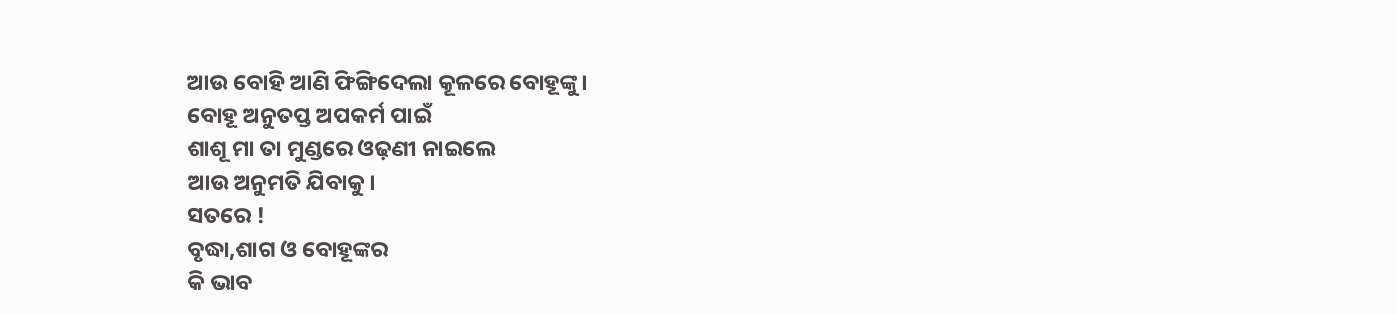ଆଉ ବୋହି ଆଣି ଫିଙ୍ଗିଦେଲା କୂଳରେ ବୋହୂଙ୍କୁ।
ବୋହୂ ଅନୁତପ୍ତ ଅପକର୍ମ ପାଇଁ
ଶାଶୂ ମା ତା ମୁଣ୍ଡରେ ଓଢ଼ଣୀ ନାଇଲେ
ଆଉ ଅନୁମତି ଯିବାକୁ।
ସତରେ !
ବୃଦ୍ଧା,ଶାଗ ଓ ବୋହୂଙ୍କର
କି ଭାବ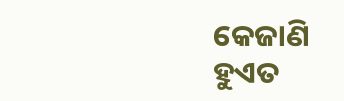କେଜାଣି
ହୁଏତ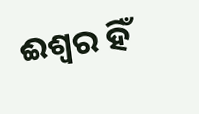ଈଶ୍ବର ହିଁ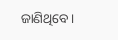ଜାଣିଥିବେ।